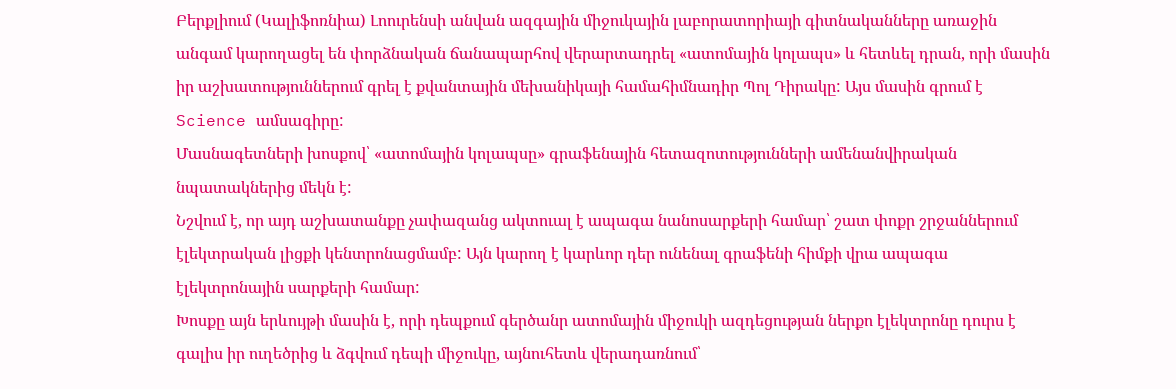Բերքլիում (Կալիֆոռնիա) Լոուրենսի անվան ազգային միջուկային լաբորատորիայի գիտնականները առաջին անգամ կարողացել են փորձնական ճանապարհով վերարտադրել «ատոմային կոլապս» և հետևել դրան, որի մասին իր աշխատություններում գրել է քվանտային մեխանիկայի համահիմնադիր Պոլ Դիրակը: Այս մասին գրում է Science ամսագիրը:
Մասնագետների խոսքով՝ «ատոմային կոլապսը» գրաֆենային հետազոտությունների ամենանվիրական նպատակներից մեկն է:
Նշվում է, որ այդ աշխատանքը չափազանց ակտուալ է ապագա նանոսարքերի համար՝ շատ փոքր շրջաններում էլեկտրական լիցքի կենտրոնացմամբ: Այն կարող է կարևոր դեր ունենալ գրաֆենի հիմքի վրա ապագա էլեկտրոնային սարքերի համար:
Խոսքը այն երևույթի մասին է, որի դեպքում գերծանր ատոմային միջուկի ազդեցության ներքո էլեկտրոնը դուրս է գալիս իր ուղեծրից և ձգվում դեպի միջուկը, այնուհետև վերադառնում՝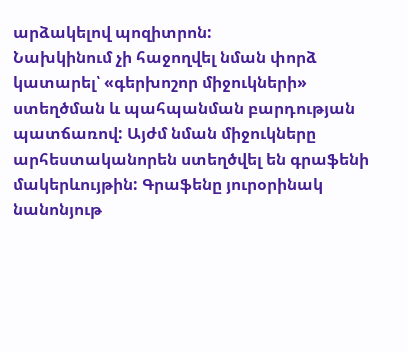արձակելով պոզիտրոն:
Նախկինում չի հաջողվել նման փորձ կատարել՝ «գերխոշոր միջուկների» ստեղծման և պահպանման բարդության պատճառով: Այժմ նման միջուկները արհեստականորեն ստեղծվել են գրաֆենի մակերևույթին: Գրաֆենը յուրօրինակ նանոնյութ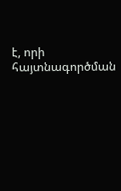է, որի հայտնագործման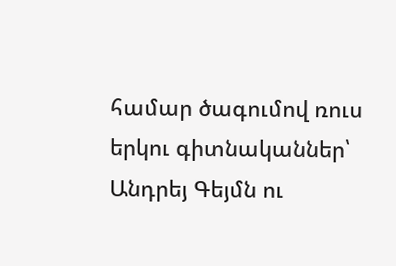համար ծագումով ռուս երկու գիտնականներ՝ Անդրեյ Գեյմն ու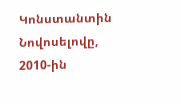Կոնստանտին Նովոսելովը, 2010-ին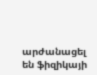արժանացել են ֆիզիկայի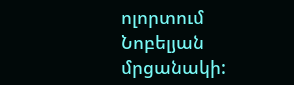ոլորտում Նոբելյան մրցանակի: